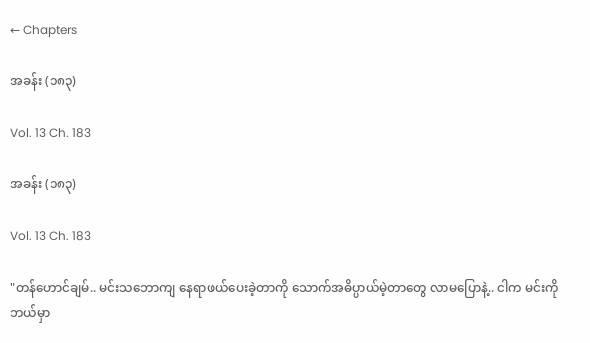← Chapters

အခန်း (၁၈၃)

Vol. 13 Ch. 183

အခန်း (၁၈၃)

Vol. 13 Ch. 183

"တန်ဟောင်ချမ်.. မင်းသဘောကျ နေရာဖယ်ပေးခဲ့တာကို သောက်အဓိပ္ပာယ်မဲ့တာတွေ လာမပြောနဲ့.. ငါက မင်းကို ဘယ်မှာ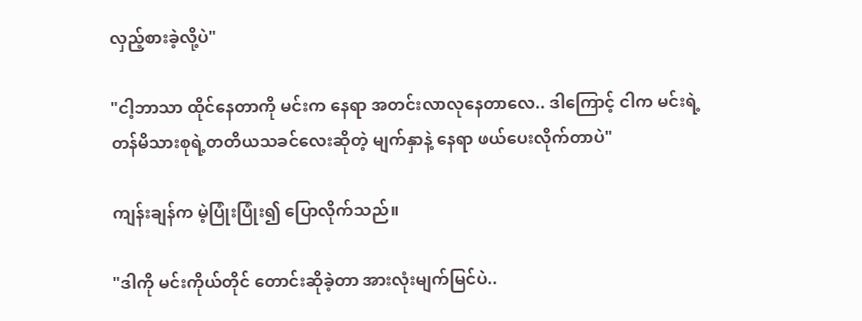လှည့်စားခဲ့လို့ပဲ"

"ငါ့ဘာသာ ထိုင်နေတာကို မင်းက နေရာ အတင်းလာလုနေတာလေ.. ဒါကြောင့် ငါက မင်းရဲ့ တန်မိသားစုရဲ့တတိယသခင်လေးဆိုတဲ့ မျက်နှာနဲ့ နေရာ ဖယ်ပေးလိုက်တာပဲ"

ကျန်းချန်က မဲ့ပြုံးပြုံး၍ ပြောလိုက်သည်။

"ဒါကို မင်းကိုယ်တိုင် တောင်းဆိုခဲ့တာ အားလုံးမျက်မြင်ပဲ..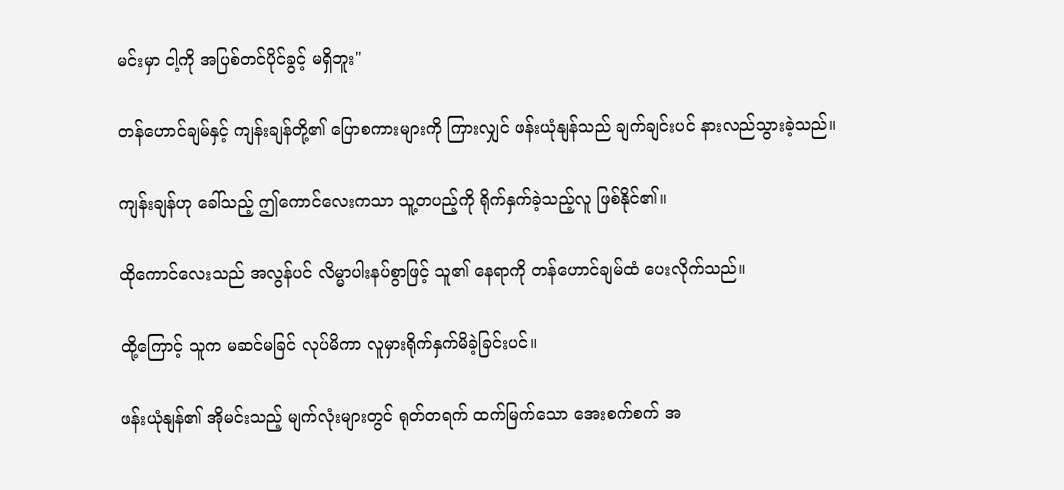မင်းမှာ ငါ့ကို အပြစ်တင်ပိုင်ခွင့် မရှိဘူး"

တန်ဟောင်ချမ်နှင့် ကျန်းချန်တို့၏ ပြောစကားများကို ကြားလျှင် ဖန်းယုံနျန်သည် ချက်ချင်းပင် နားလည်သွားခဲ့သည်။

ကျန်းချန်ဟု ခေါ်သည့် ဤကောင်လေးကသာ သူ့တပည့်ကို ရိုက်နှက်ခဲ့သည့်လူ ဖြစ်နိုင်၏။

ထိုကောင်လေးသည် အလွန်ပင် လိမ္မာပါးနပ်စွာဖြင့် သူ၏ နေရာကို တန်ဟောင်ချမ်ထံ ပေးလိုက်သည်။

ထို့ကြောင့် သူက မဆင်မခြင် လုပ်မိကာ လူမှားရိုက်နှက်မိခဲ့ခြင်းပင်။

ဖန်းယုံနျန်၏ အိုမင်းသည့် မျက်လုံးများတွင် ရုတ်တရက် ထက်မြက်သော အေးစက်စက် အ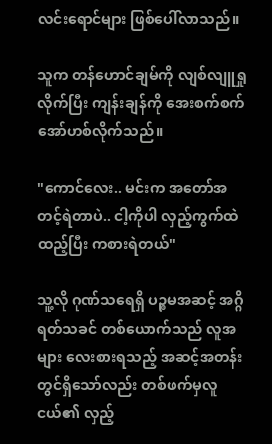လင်းရောင်များ ဖြစ်ပေါ်လာသည်။

သူက တန်ဟောင်ချမ်ကို လျစ်လျူရှုလိုက်ပြီး ကျန်းချန်ကို အေးစက်စက် အော်ဟစ်လိုက်သည်။

"ကောင်လေး.. မင်းက အတော်အတင့်ရဲတာပဲ.. ငါ့ကိုပါ လှည့်ကွက်ထဲထည့်ပြီး ကစားရဲတယ်"

သူ့လို ဂုဏ်သရေရှိ ပဉ္စမအဆင့် အဂ္ဂိရတ်သခင် တစ်ယောက်သည် လူအများ လေးစားရသည့် အဆင့်အတန်းတွင်ရှိသော်လည်း တစ်ဖက်မှလူငယ်၏ လှည့်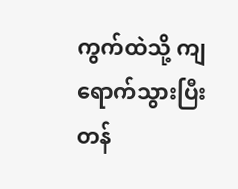ကွက်ထဲသို့ ကျရောက်သွားပြီး တန်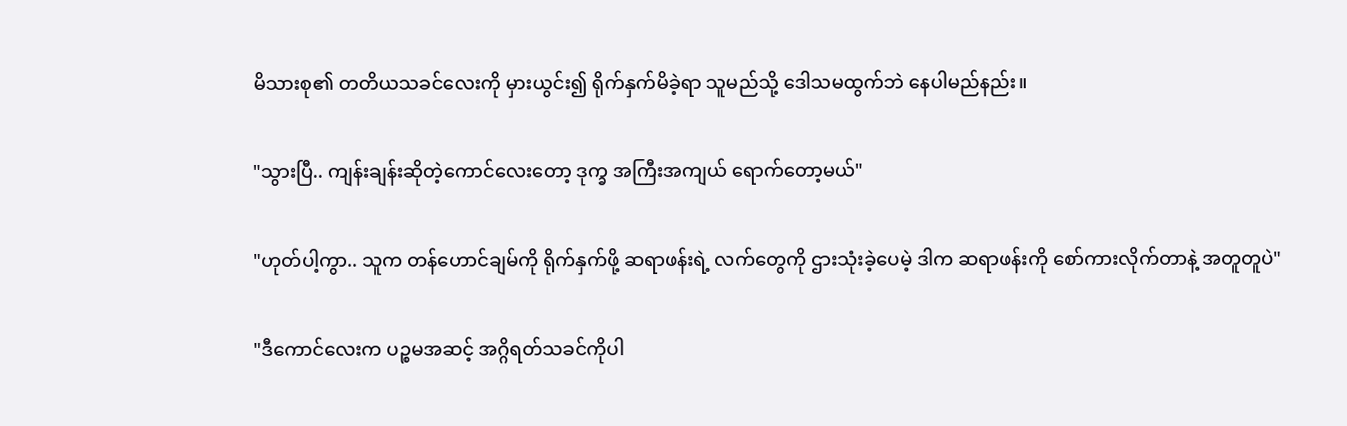မိသားစု၏ တတိယသခင်လေးကို မှားယွင်း၍ ရိုက်နှက်မိခဲ့ရာ သူမည်သို့ ဒေါသမထွက်ဘဲ နေပါမည်နည်း။

"သွားပြီ.. ကျန်းချန်းဆိုတဲ့ကောင်လေးတော့ ဒုက္ခ အကြီးအကျယ် ရောက်တော့မယ်"

"ဟုတ်ပါ့ကွာ.. သူက တန်ဟောင်ချမ်ကို ရိုက်နှက်ဖို့ ဆရာဖန်းရဲ့ လက်တွေကို ဌားသုံးခဲ့ပေမဲ့ ဒါက ဆရာဖန်းကို စော်ကားလိုက်တာနဲ့ အတူတူပဲ"

"ဒီကောင်လေးက ပဉ္စမအဆင့် အဂ္ဂိရတ်သခင်ကိုပါ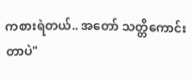ကစားရဲတယ်.. အတော် သတ္တိကောင်းတာပဲ"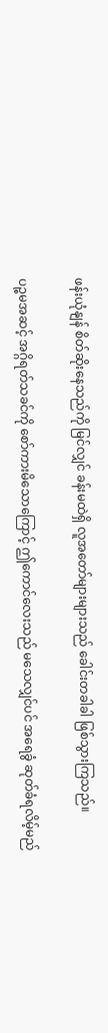ဖန်းယုံနျန် စိတ်ဆိုးနေသည်ကို မြင်လျှင် ခန်းမထဲရှိ လူအတော်များများသည် ခေါင်းတခါခါ ဖြစ်သွားကြသည်။

ပဉ္စမအဆင့် အဂ္ဂိရတ်သခင်ကို စော်ကားမိသောကြောင့် ဤကောင်လေးသည် မသေလျှင်ပင် အရေခွံ ဆုတ်ခံရလိမ့်မည်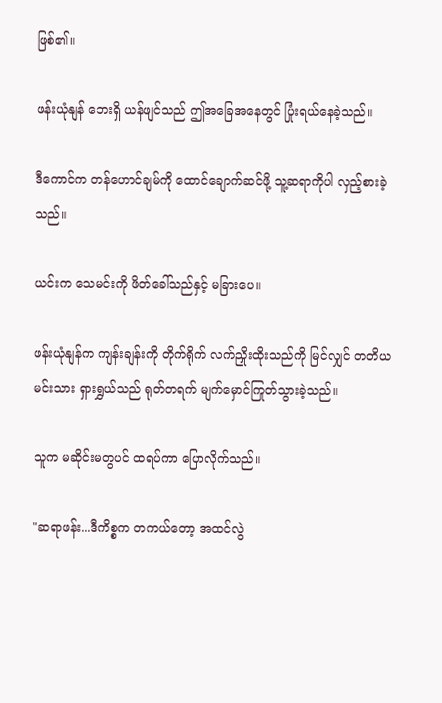ဖြစ်၏။

ဖန်းယုံနျန် ဘေးရှိ ယန်ဖျင်သည် ဤအခြေအနေတွင် ပြုံးရယ်နေခဲ့သည်။

ဒီကောင်က တန်ဟောင်ချမ်ကို ထောင်ချောက်ဆင်ဖို့ သူ့ဆရာကိုပါ လှည့်စားခဲ့သည်။

ယင်းက သေမင်းကို ဖိတ်ခေါ်သည်နှင့် မခြားပေ။

ဖန်းယုံနျန်က ကျန်းချန်းကို တိုက်ရိုက် လက်ညှိုးထိုးသည်ကို မြင်လျှင် တတိယမင်းသား ရှားရွှယ်သည် ရုတ်တရက် မျက်မှောင်ကြုတ်သွားခဲ့သည်။

သူက မဆိုင်းမတွပင် ထရပ်ကာ ပြောလိုက်သည်။

"ဆရာဖန်း...ဒီကိစ္စက တကယ်တော့ အထင်လွဲ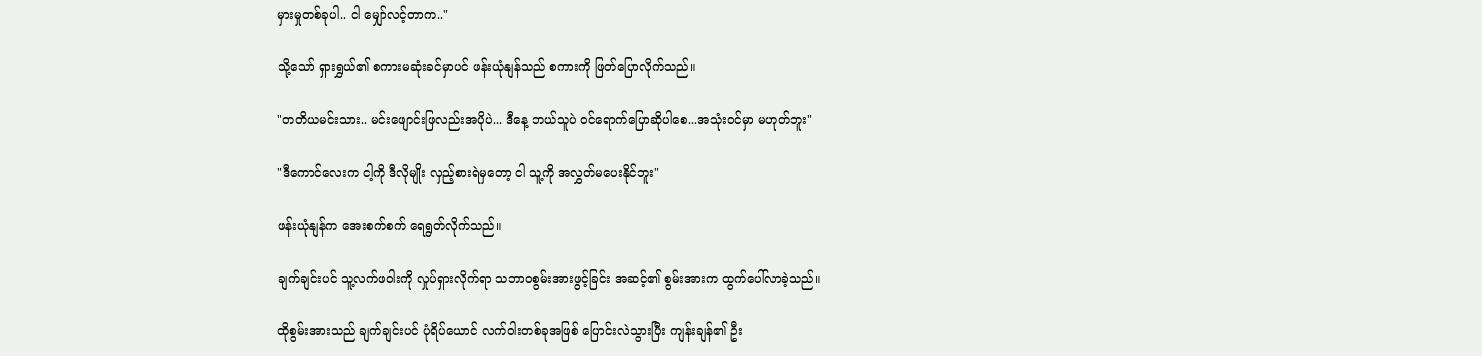မှားမှုတစ်ခုပါ.. ငါ မျှော်လင့်တာက.."

သို့သော် ရှားရွှယ်၏ စကားမဆုံးခင်မှာပင် ဖန်းယုံနျန်သည် စကားကို ဖြတ်ပြောလိုက်သည်။

"တတိယမင်းသား.. မင်းဖျောင်းဖြလည်းအပိုပဲ... ဒီနေ့ ဘယ်သူပဲ ဝင်ရောက်ပြောဆိုပါစေ...အသုံးဝင်မှာ မဟုတ်ဘူး"

"ဒီကောင်လေးက ငါ့ကို ဒီလိုမျိုး လှည့်စားရဲမှတော့ ငါ သူ့ကို အလွှတ်မပေးနိုင်ဘူး"

ဖန်းယုံနျန်က အေးစက်စက် ရေရွတ်လိုက်သည်။

ချက်ချင်းပင် သူ့လက်ဖဝါးကို လှုပ်ရှားလိုက်ရာ သဘာဝစွမ်းအားဖွင့်ခြင်း အဆင့်၏ စွမ်းအားက ထွက်ပေါ်လာခဲ့သည်။

ထိုစွမ်းအားသည် ချက်ချင်းပင် ပုံရိပ်ယောင် လက်ဝါးတစ်ခုအဖြစ် ပြောင်းလဲသွားပြီး ကျန်းချန်၏ ဦး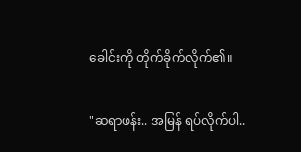ခေါင်းကို တိုက်ခိုက်လိုက်၏။

"ဆရာဖန်း.. အမြန် ရပ်လိုက်ပါ..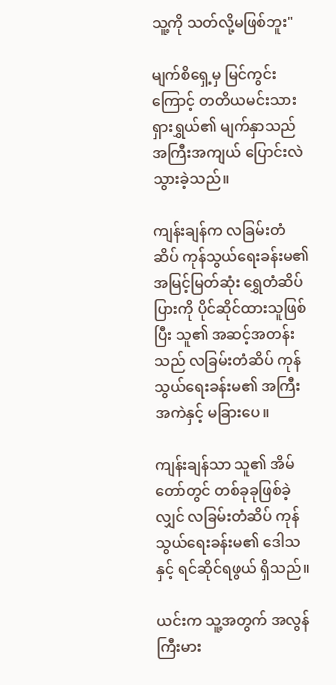သူ့ကို သတ်လို့မဖြစ်ဘူး"

မျက်စိရှေ့မှ မြင်ကွင်းကြောင့် တတိယမင်းသား ရှားရွှယ်၏ မျက်နှာသည် အကြီးအကျယ် ပြောင်းလဲသွားခဲ့သည်။

ကျန်းချန်က လခြမ်းတံဆိပ် ကုန်သွယ်ရေးခန်းမ၏ အမြင့်မြတ်ဆုံး ရွှေတံဆိပ်ပြားကို ပိုင်ဆိုင်ထားသူဖြစ်ပြီး သူ၏ အဆင့်အတန်းသည် လခြမ်းတံဆိပ် ကုန်သွယ်ရေးခန်းမ၏ အကြီးအကဲနှင့် မခြားပေ။

ကျန်းချန်သာ သူ၏ အိမ်တော်တွင် တစ်ခုခုဖြစ်ခဲ့လျှင် လခြမ်းတံဆိပ် ကုန်သွယ်ရေးခန်းမ၏ ဒေါသနှင့် ရင်ဆိုင်ရဖွယ် ရှိသည်။

ယင်းက သူ့အတွက် အလွန်ကြီးမား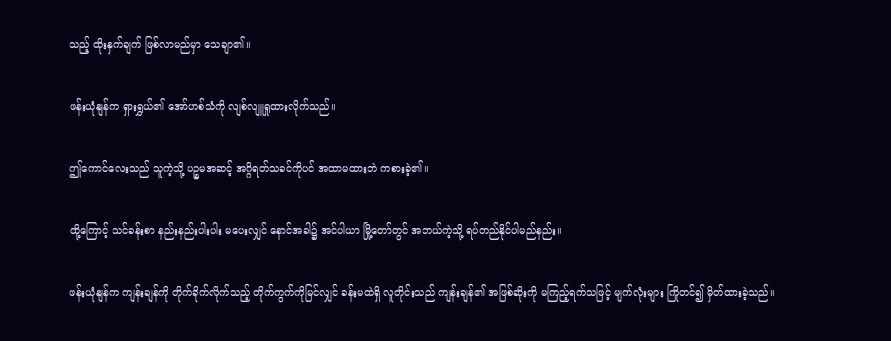သည့် ထိုးနှက်ချက် ဖြစ်လာမည်မှာ သေချာ၏။

ဖန်းယုံနျန်က ရှားရွှယ်၏ အော်ဟစ်သံကို လျစ်လျူရှုထားလိုက်သည်။

ဤကောင်လေးသည် သူကဲ့သို့ ပဉ္စမအဆင့် အဂ္ဂိရတ်သခင်ကိုပင် အထာမထားဘဲ ကစားခဲ့၏။

ထို့ကြောင့် သင်ခန်းစာ နည်းနည်းပါးပါး မပေးလျှင် နောင်အခါ၌ အင်ပါယာ မြို့တော်တွင် အဘယ်ကဲ့သို့ ရပ်တည်နိုင်ပါမည်နည်း။

ဖန်းယုံနျန်က ကျန်းချန်ကို တိုက်ခိုက်လိုက်သည့် တိုက်ကွက်ကိုမြင်လျှင် ခန်းမထဲရှိ လူတိုင်းသည် ကျန်းချန်၏ အဖြစ်ဆိုးကို မကြည့်ရက်သဖြင့် မျက်လုံးများ ကြိုတင်၍ မှိတ်ထားခဲ့သည်။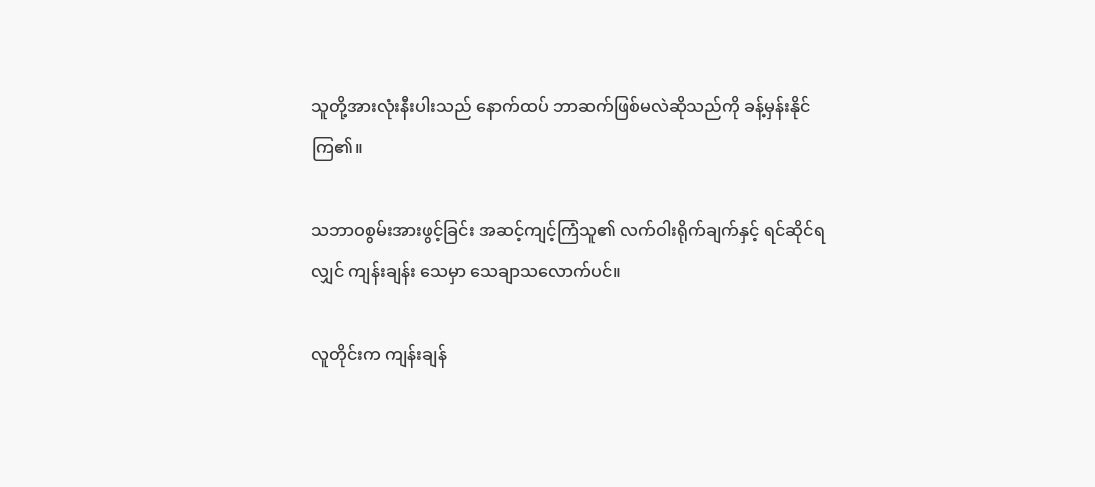သူတို့အားလုံးနီးပါးသည် နောက်ထပ် ဘာဆက်ဖြစ်မလဲဆိုသည်ကို ခန့်မှန်းနိုင်ကြ၏။

သဘာဝစွမ်းအားဖွင့်ခြင်း အဆင့်ကျင့်ကြံသူ၏ လက်ဝါးရိုက်ချက်နှင့် ရင်ဆိုင်ရလျှင် ကျန်းချန်း သေမှာ သေချာသလောက်ပင်။

လူတိုင်းက ကျန်းချန်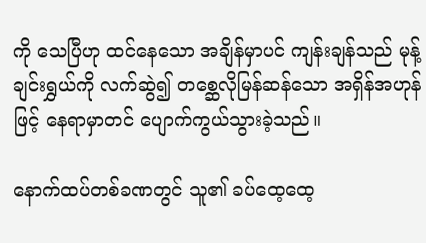ကို သေပြီဟု ထင်နေသော အချိန်မှာပင် ကျန်းချန်သည် မုန့်ချင်းရွှယ်ကို လက်ဆွဲ၍ တစ္ဆေလိုမြန်ဆန်သော အရှိန်အဟုန်ဖြင့် နေရာမှာတင် ပျောက်ကွယ်သွားခဲ့သည်။

နောက်ထပ်တစ်ခဏတွင် သူ၏ ခပ်ထေ့ထေ့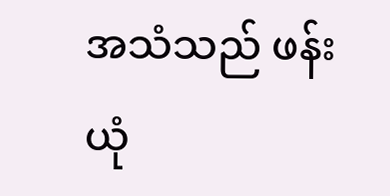အသံသည် ဖန်းယုံ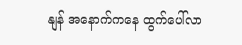နျန် အနောက်ကနေ ထွက်ပေါ်လာ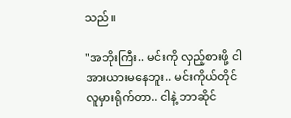သည်။

"အဘိုးကြီး.. မင်းကို လှည့်စားဖို့ ငါအားယားမနေဘူး.. မင်းကိုယ်တိုင် လူမှားရိုက်တာ.. ငါနဲ့ ဘာဆိုင်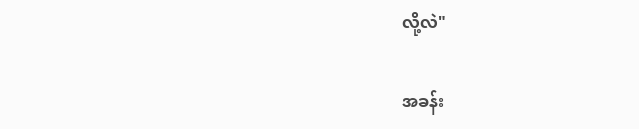လို့လဲ"

အခန်း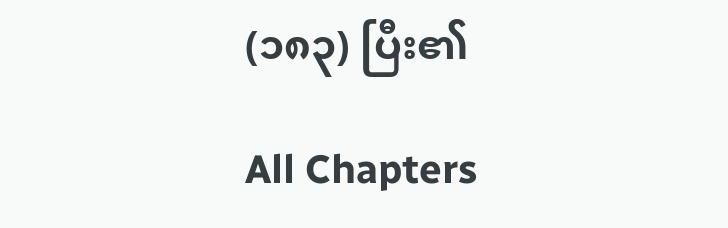(၁၈၃) ပြီး၏

All Chapters